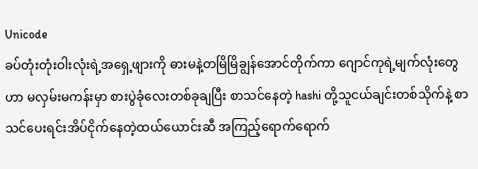Unicode
ခပ်တုံးတုံးဝါးလုံးရဲ့အရှေ့ဖျားကို ဓားမနဲ့တမြိမြိချွန်အောင်တိုက်ကာ ဂျောင်ကုရဲ့မျက်လုံးတွေဟာ မလှမ်းမကန်းမှာ စားပွဲခုံလေးတစ်ခုချပြီး စာသင်နေတဲ့ hashi တို့သူငယ်ချင်းတစ်သိုက်နဲ့ စာသင်ပေးရင်းအိပ်ငိုက်နေတဲ့ထယ်ယောင်းဆီ အကြည့်ရောက်ရောက်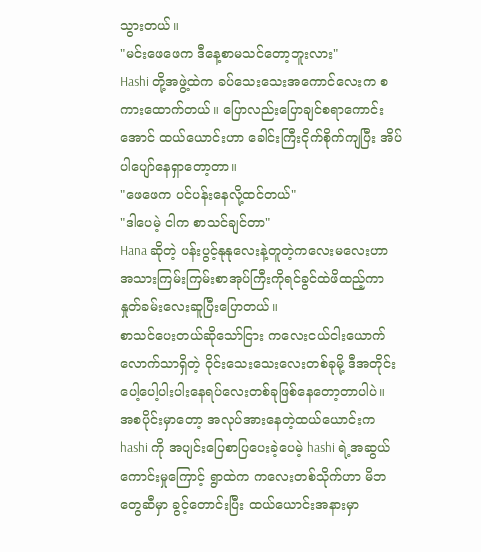သွားတယ်။
"မင်းဖေဖေက ဒီနေ့စာမသင်တော့ဘူးလား"
Hashi တို့အဖွဲ့ထဲက ခပ်သေးသေးအကောင်လေးက စကားထောက်တယ်။ ပြောလည်းပြောချင်စရာကောင်းအောင် ထယ်ယောင်းဟာ ခေါင်းကြီးငိုက်စိုက်ကျပြီး အိပ်ပါပျော်နေရှာတော့တာ။
"ဖေဖေက ပင်ပန်းနေလို့ထင်တယ်"
"ဒါပေမဲ့ ငါက စာသင်ချင်တာ"
Hana ဆိုတဲ့ ပန်းပွင့်နုနုလေးနဲ့တူတဲ့ကလေးမလေးဟာ အသားကြမ်းကြမ်းစာအုပ်ကြီးကိုရင်ခွင်ထဲဖိထည့်ကာ နှုတ်ခမ်းလေးဆူပြီးပြောတယ်။
စာသင်ပေးတယ်ဆိုသော်ငြား ကလေးငယ်ငါးယောက်လောက်သာရှိတဲ့ ဝိုင်းသေးသေးလေးတစ်ခုမို့ ဒီအတိုင်းပေါ့ပေါ့ပါးပါးနေရပ်လေးတစ်ခုဖြစ်နေတော့တာပါပဲ။
အစပိုင်းမှာတော့ အလုပ်အားနေတဲ့ထယ်ယောင်းက hashi ကို အပျင်းပြေစာပြပေးခဲ့ပေမဲ့ hashi ရဲ့အဆွယ်ကောင်းမှုကြောင့် ရွာထဲက ကလေးတစ်သိုက်ဟာ မိဘတွေဆီမှာ ခွင့်တောင်းပြီး ထယ်ယောင်းအနားမှာ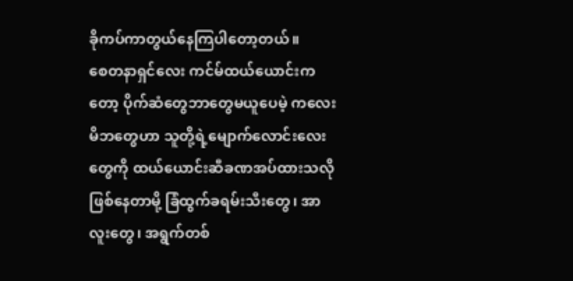ခိုကပ်ကာတွယ်နေကြပါတော့တယ်။
စေတနာရှင်လေး ကင်မ်ထယ်ယောင်းကတော့ ပိုက်ဆံတွေဘာတွေမယူပေမဲ့ ကလေးမိဘတွေဟာ သူတို့ရဲ့မျောက်လောင်းလေးတွေကို ထယ်ယောင်းဆီခဏအပ်ထားသလိုဖြစ်နေတာမို့ ခြံထွက်ခရမ်းသီးတွေ၊ အာလူးတွေ၊ အရွက်တစ်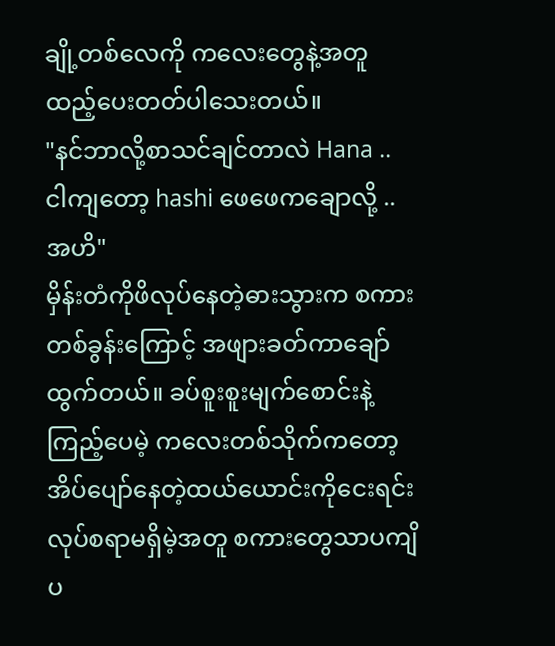ချို့တစ်လေကို ကလေးတွေနဲ့အတူထည့်ပေးတတ်ပါသေးတယ်။
"နင်ဘာလို့စာသင်ချင်တာလဲ Hana .. ငါကျတော့ hashi ဖေဖေကချောလို့ .. အဟိ"
မှိန်းတံကိုဖိလုပ်နေတဲ့ဓားသွားက စကားတစ်ခွန်းကြောင့် အဖျားခတ်ကာချော်ထွက်တယ်။ ခပ်စူးစူးမျက်စောင်းနဲ့ကြည့်ပေမဲ့ ကလေးတစ်သိုက်ကတော့ အိပ်ပျော်နေတဲ့ထယ်ယောင်းကိုငေးရင်း လုပ်စရာမရှိမဲ့အတူ စကားတွေသာပကျိပ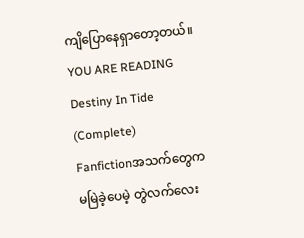ကျိပြောနေရှာတော့တယ်။
YOU ARE READING
Destiny In Tide (Complete)
Fanfictionအသက်တွေကမမြဲခဲ့ပေမဲ့ တွဲလက်လေး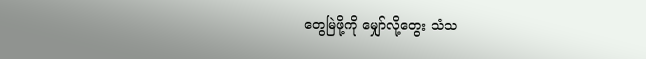တွေမြဲဖို့ကို မျှော်လို့တွေး သံသ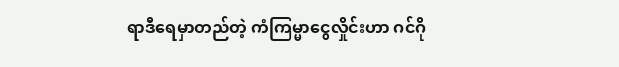ရာဒီရေမှာတည်တဲ့ ကံကြမ္မာငွေလှိုင်းဟာ ဂင်ဂို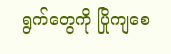ရွက်တွေကို ပြိုကျစေ